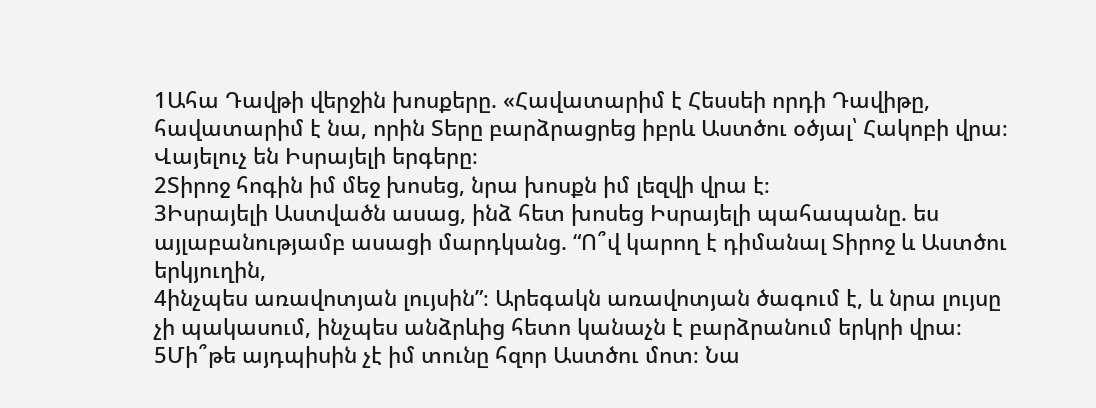1Ահա Դավթի վերջին խոսքերը. «Հավատարիմ է Հեսսեի որդի Դավիթը, հավատարիմ է նա, որին Տերը բարձրացրեց իբրև Աստծու օծյալ՝ Հակոբի վրա։ Վայելուչ են Իսրայելի երգերը։
2Տիրոջ հոգին իմ մեջ խոսեց, նրա խոսքն իմ լեզվի վրա է։
3Իսրայելի Աստվածն ասաց, ինձ հետ խոսեց Իսրայելի պահապանը. ես այլաբանությամբ ասացի մարդկանց. “Ո՞վ կարող է դիմանալ Տիրոջ և Աստծու երկյուղին,
4ինչպես առավոտյան լույսին”։ Արեգակն առավոտյան ծագում է, և նրա լույսը չի պակասում, ինչպես անձրևից հետո կանաչն է բարձրանում երկրի վրա։
5Մի՞թե այդպիսին չէ իմ տունը հզոր Աստծու մոտ։ Նա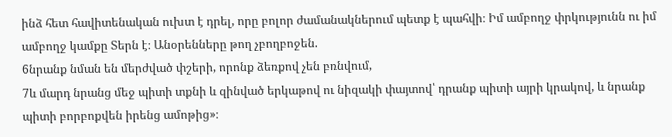ինձ հետ հավիտենական ուխտ է դրել, որը բոլոր ժամանակներում պետք է պահվի։ Իմ ամբողջ փրկությունն ու իմ ամբողջ կամքը Տերն է։ Անօրենները թող չբողբոջեն.
6նրանք նման են մերժված փշերի, որոնք ձեռքով չեն բռնվում,
7և մարդ նրանց մեջ պիտի տքնի և զինված երկաթով ու նիզակի փայտով՝ դրանք պիտի այրի կրակով, և նրանք պիտի բորբոքվեն իրենց ամոթից»։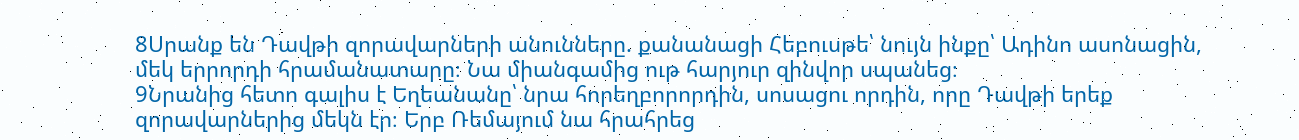8Սրանք են Դավթի զորավարների անունները. քանանացի Հեբուսթե՝ նույն ինքը՝ Ադինո ասոնացին, մեկ երրորդի հրամանատարը։ Նա միանգամից ութ հարյուր զինվոր սպանեց։
9Նրանից հետո գալիս է Եղեանանը՝ նրա հորեղբորորդին, սոսացու որդին, որը Դավթի երեք զորավարներից մեկն էր։ Երբ Ռեմայում նա հրահրեց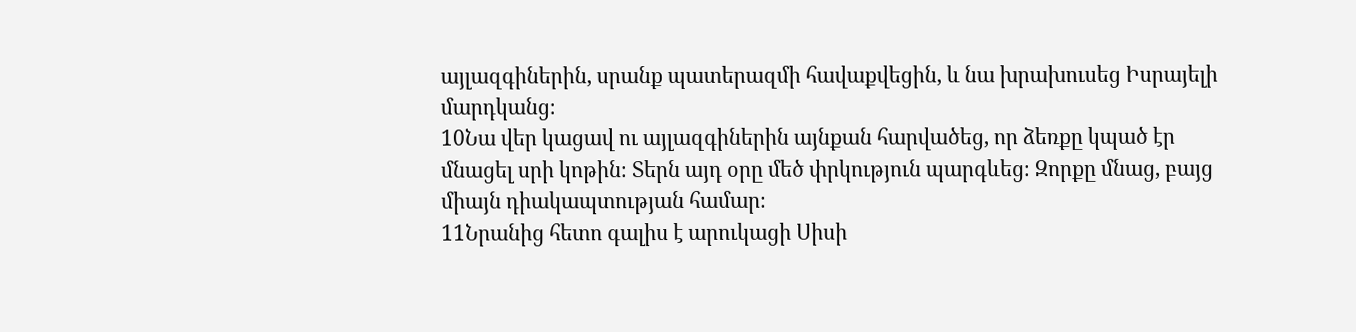այլազգիներին, սրանք պատերազմի հավաքվեցին, և նա խրախուսեց Իսրայելի մարդկանց։
10Նա վեր կացավ ու այլազգիներին այնքան հարվածեց, որ ձեռքը կպած էր մնացել սրի կոթին։ Տերն այդ օրը մեծ փրկություն պարգևեց։ Զորքը մնաց, բայց միայն դիակապտության համար։
11Նրանից հետո գալիս է արուկացի Սիսի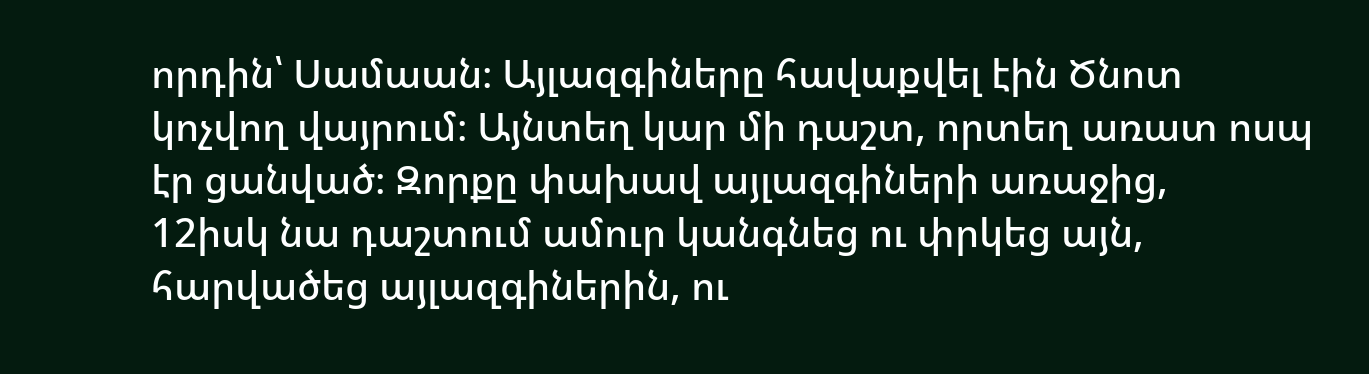որդին՝ Սամաան։ Այլազգիները հավաքվել էին Ծնոտ կոչվող վայրում։ Այնտեղ կար մի դաշտ, որտեղ առատ ոսպ էր ցանված։ Զորքը փախավ այլազգիների առաջից,
12իսկ նա դաշտում ամուր կանգնեց ու փրկեց այն, հարվածեց այլազգիներին, ու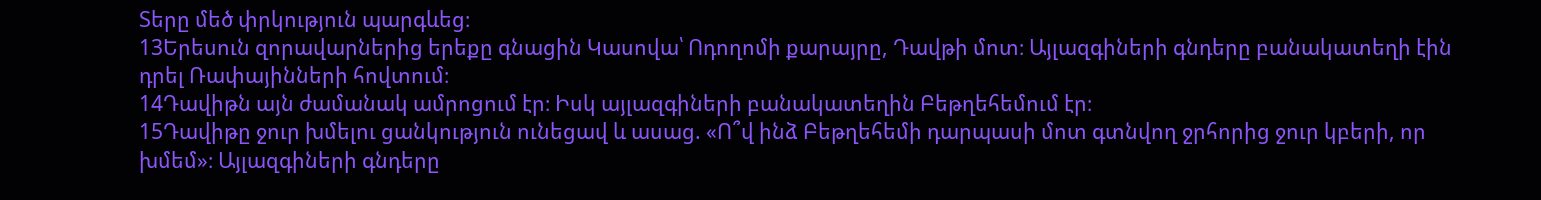Տերը մեծ փրկություն պարգևեց։
13Երեսուն զորավարներից երեքը գնացին Կասովա՝ Ոդողոմի քարայրը, Դավթի մոտ։ Այլազգիների գնդերը բանակատեղի էին դրել Ռափայինների հովտում։
14Դավիթն այն ժամանակ ամրոցում էր։ Իսկ այլազգիների բանակատեղին Բեթղեհեմում էր։
15Դավիթը ջուր խմելու ցանկություն ունեցավ և ասաց. «Ո՞վ ինձ Բեթղեհեմի դարպասի մոտ գտնվող ջրհորից ջուր կբերի, որ խմեմ»։ Այլազգիների գնդերը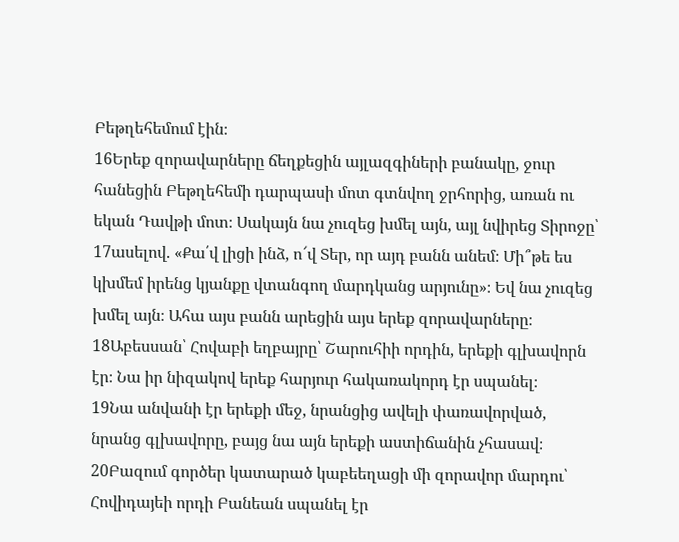Բեթղեհեմում էին։
16Երեք զորավարները ճեղքեցին այլազգիների բանակը, ջուր հանեցին Բեթղեհեմի դարպասի մոտ գտնվող ջրհորից, առան ու եկան Դավթի մոտ։ Սակայն նա չուզեց խմել այն, այլ նվիրեց Տիրոջը՝
17ասելով. «Քա՛վ լիցի ինձ, ո՜վ Տեր, որ այդ բանն անեմ։ Մի՞թե ես կխմեմ իրենց կյանքը վտանգող մարդկանց արյունը»։ Եվ նա չուզեց խմել այն։ Ահա այս բանն արեցին այս երեք զորավարները։
18Աբեսսան՝ Հովաբի եղբայրը՝ Շարուհիի որդին, երեքի գլխավորն էր։ Նա իր նիզակով երեք հարյուր հակառակորդ էր սպանել։
19Նա անվանի էր երեքի մեջ, նրանցից ավելի փառավորված, նրանց գլխավորը, բայց նա այն երեքի աստիճանին չհասավ։
20Բազում գործեր կատարած կաբեեղացի մի զորավոր մարդու՝ Հովիդայեի որդի Բանեան սպանել էր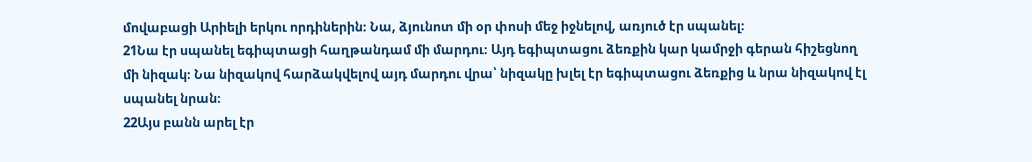մովաբացի Արիելի երկու որդիներին։ Նա, ձյունոտ մի օր փոսի մեջ իջնելով, առյուծ էր սպանել։
21Նա էր սպանել եգիպտացի հաղթանդամ մի մարդու։ Այդ եգիպտացու ձեռքին կար կամրջի գերան հիշեցնող մի նիզակ։ Նա նիզակով հարձակվելով այդ մարդու վրա՝ նիզակը խլել էր եգիպտացու ձեռքից և նրա նիզակով էլ սպանել նրան։
22Այս բանն արել էր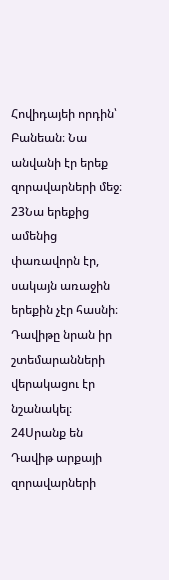Հովիդայեի որդին՝ Բանեան։ Նա անվանի էր երեք զորավարների մեջ։
23Նա երեքից ամենից փառավորն էր, սակայն առաջին երեքին չէր հասնի։ Դավիթը նրան իր շտեմարանների վերակացու էր նշանակել։
24Սրանք են Դավիթ արքայի զորավարների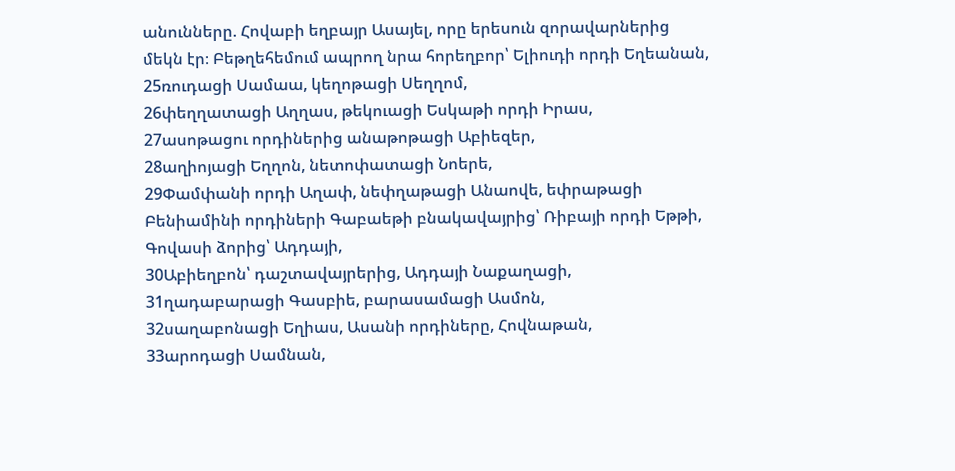անունները. Հովաբի եղբայր Ասայել, որը երեսուն զորավարներից մեկն էր։ Բեթղեհեմում ապրող նրա հորեղբոր՝ Ելիուդի որդի Եղեանան,
25ռուդացի Սամաա, կեղոթացի Սեղղոմ,
26փեղղատացի Աղղաս, թեկուացի Եսկաթի որդի Իրաս,
27ասոթացու որդիներից անաթոթացի Աբիեզեր,
28աղիոյացի Եղղոն, նետոփատացի Նոերե,
29Փամփանի որդի Աղափ, նեփղաթացի Անաովե, եփրաթացի Բենիամինի որդիների Գաբաեթի բնակավայրից՝ Ռիբայի որդի Եթթի, Գովասի ձորից՝ Ադդայի,
30Աբիեղբոն՝ դաշտավայրերից, Ադդայի Նաքաղացի,
31ղադաբարացի Գասբիե, բարասամացի Ասմոն,
32սաղաբոնացի Եղիաս, Ասանի որդիները, Հովնաթան,
33արոդացի Սամնան,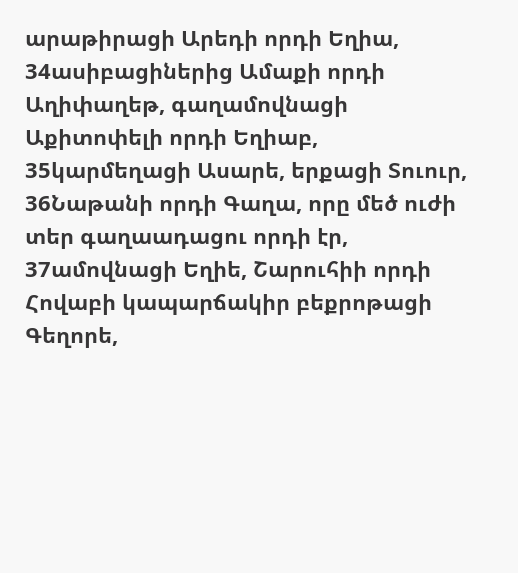արաթիրացի Արեդի որդի Եղիա,
34ասիբացիներից Ամաքի որդի Աղիփաղեթ, գաղամովնացի Աքիտոփելի որդի Եղիաբ,
35կարմեղացի Ասարե, երքացի Տուուր,
36Նաթանի որդի Գաղա, որը մեծ ուժի տեր գաղաադացու որդի էր,
37ամովնացի Եղիե, Շարուհիի որդի Հովաբի կապարճակիր բեքրոթացի Գեղորե,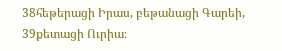38հեթերացի Իրաս, բեթանացի Գարեի,
39քետացի Ուրիա։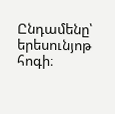Ընդամենը՝ երեսունյոթ հոգի։